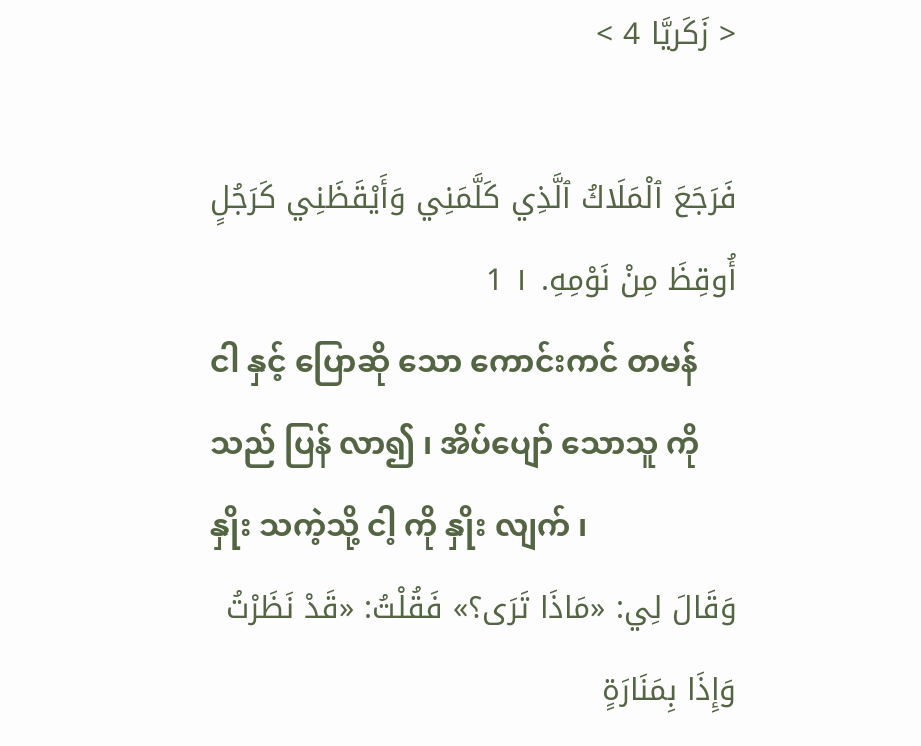< زَكَريَّا 4 >

فَرَجَعَ ٱلْمَلَاكُ ٱلَّذِي كَلَّمَنِي وَأَيْقَظَنِي كَرَجُلٍ أُوقِظَ مِنْ نَوْمِهِ. ١ 1
ငါ နှင့် ပြောဆို သော ကောင်းကင် တမန်သည် ပြန် လာ၍ ၊ အိပ်ပျော် သောသူ ကို နှိုး သကဲ့သို့ ငါ့ ကို နှိုး လျက် ၊
وَقَالَ لِي: «مَاذَا تَرَى؟» فَقُلْتُ: «قَدْ نَظَرْتُ وَإِذَا بِمَنَارَةٍ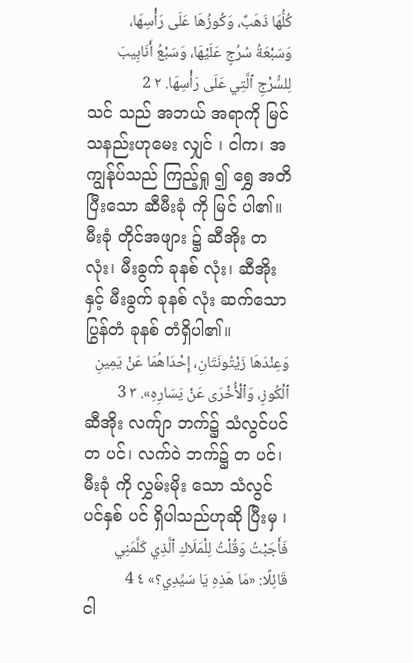كُلُّهَا ذَهَبٌ، وَكُوزُهَا عَلَى رَأْسِهَا، وَسَبْعَةُ سُرُجٍ عَلَيْهَا، وَسَبْعُ أَنَابِيبَ لِلسُّرْجِ ٱلَّتِي عَلَى رَأْسِهَا. ٢ 2
သင် သည် အဘယ် အရာကို မြင် သနည်းဟုမေး လျှင် ၊ ငါက၊ အကျွန်ုပ်သည် ကြည့်ရှု ၍ ရွှေ အတိပြီးသော ဆီမီးခုံ ကို မြင် ပါ၏။ မီးခုံ တိုင်အဖျား ၌ ဆီအိုး တလုံး၊ မီးခွက် ခုနစ် လုံး၊ ဆီအိုးနှင့် မီးခွက် ခုနစ် လုံး ဆက်သော ပြွန်တံ ခုနစ် တံရှိပါ၏။
وَعِنْدَهَا زَيْتُونَتَانِ، إِحْدَاهُمَا عَنْ يَمِينِ ٱلْكُوزِ، وَٱلْأُخْرَى عَنْ يَسَارِهِ». ٣ 3
ဆီအိုး လက်ျာ ဘက်၌ သံလွင်ပင်တ ပင်၊ လက်ဝဲ ဘက်၌ တ ပင်၊ မီးခုံ ကို လွှမ်းမိုး သော သံလွင် ပင်နှစ် ပင် ရှိပါသည်ဟုဆို ပြီးမှ ၊
فَأَجَبْتُ وَقُلْتُ لِلْمَلَاكِ ٱلَّذِي كَلَّمَنِي قَائِلًا: «مَا هَذِهِ يَا سَيِّدِي؟» ٤ 4
ငါ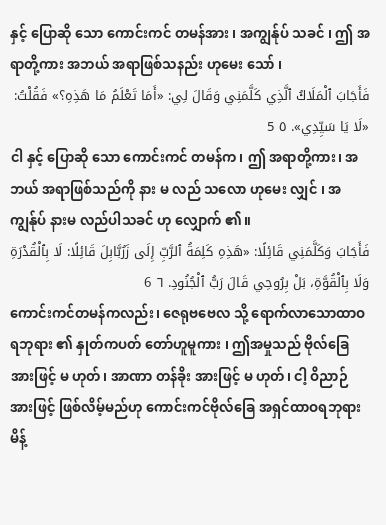နှင့် ပြောဆို သော ကောင်းကင် တမန်အား ၊ အကျွန်ုပ် သခင် ၊ ဤ အရာတို့ကား အဘယ် အရာဖြစ်သနည်း ဟုမေး သော် ၊
فَأَجَابَ ٱلْمَلَاكُ ٱلَّذِي كَلَّمَنِي وَقَالَ لِي: «أَمَا تَعْلَمُ مَا هَذِهِ؟» فَقُلْتُ: «لَا يَا سَيِّدِي». ٥ 5
ငါ နှင့် ပြောဆို သော ကောင်းကင် တမန်က၊ ဤ အရာတို့ကား၊ အဘယ် အရာဖြစ်သည်ကို နား မ လည် သလော ဟုမေး လျှင် ၊ အကျွန်ုပ် နားမ လည်ပါသခင် ဟု လျှောက် ၏။
فَأَجَابَ وَكَلَّمَنِي قَائِلًا: «هَذِهِ كَلِمَةُ ٱلرَّبِّ إِلَى زَرُبَّابِلَ قَائِلًا: لَا بِٱلْقُدْرَةِ وَلَا بِٱلْقُوَّةِ، بَلْ بِرُوحِي قَالَ رَبُّ ٱلْجُنُودِ. ٦ 6
ကောင်းကင်တမန်ကလည်း၊ ဇေရုဗဗေလ သို့ ရောက်လာသောထာဝရဘုရား ၏ နှုတ်ကပတ် တော်ဟူမူကား ၊ ဤအမှုသည် ဗိုလ်ခြေ အားဖြင့် မ ဟုတ်၊ အာဏာ တန်ခိုး အားဖြင့် မ ဟုတ်၊ ငါ့ ဝိညာဉ် အားဖြင့် ဖြစ်လိမ့်မည်ဟု ကောင်းကင်ဗိုလ်ခြေ အရှင်ထာဝရဘုရား မိန့်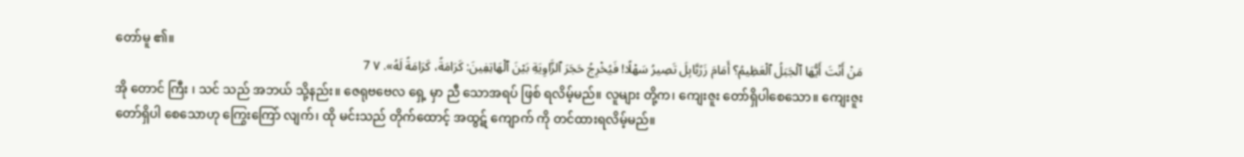တော်မူ ၏။
مَنْ أَنْتَ أَيُّهَا ٱلْجَبَلُ ٱلْعَظِيمُ؟ أَمَامَ زَرُبَّابِلَ تَصِيرُ سَهْلًا! فَيُخْرِجُ حَجَرَ ٱلزَّاوِيَةِ بَيْنَ ٱلْهَاتِفِينَ: كَرَامَةً، كَرَامَةً لَهُ». ٧ 7
အို တောင် ကြီး ၊ သင် သည် အဘယ် သို့နည်း။ ဇေရုဗဗေလ ရှေ့ မှာ ညီ သောအရပ် ဖြစ် ရလိမ့်မည်။ လူများ တို့က၊ ကျေးဇူး တော်ရှိပါစေသော။ ကျေးဇူး တော်ရှိပါ စေသောဟု ကြွေးကြော် လျက်၊ ထို မင်းသည် တိုက်ထောင့် အထွဋ် ကျောက် ကို တင်ထားရလိမ့်မည်။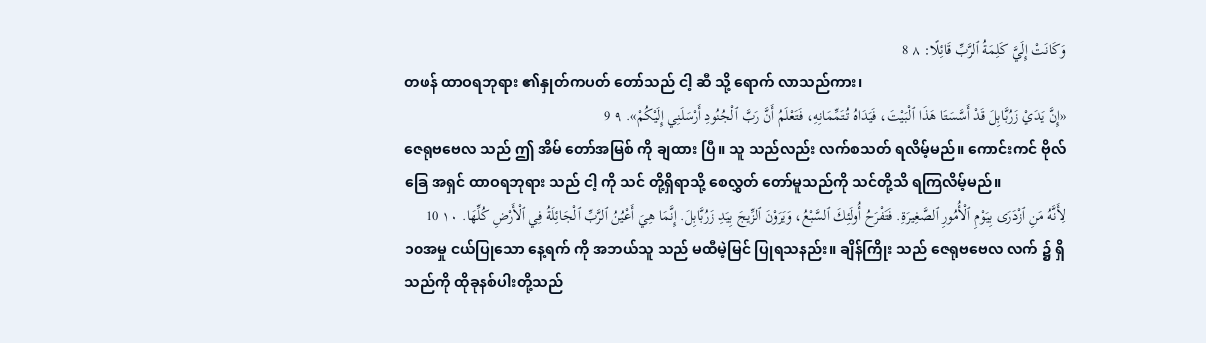وَكَانَتْ إِلَيَّ كَلِمَةُ ٱلرَّبِّ قَائِلًا: ٨ 8
တဖန် ထာဝရဘုရား ၏နှုတ်ကပတ် တော်သည် ငါ့ ဆီ သို့ ရောက် လာသည်ကား၊
«إِنَّ يَدَيْ زَرُبَّابِلَ قَدْ أَسَّسَتَا هَذَا ٱلْبَيْتَ، فَيَدَاهُ تُتَمِّمَانِهِ، فَتَعْلَمُ أَنَّ رَبَّ ٱلْجُنُودِ أَرْسَلَنِي إِلَيْكُمْ». ٩ 9
ဇေရုဗဗေလ သည် ဤ အိမ် တော်အမြစ် ကို ချထား ပြီ။ သူ သည်လည်း လက်စသတ် ရလိမ့်မည်။ ကောင်းကင် ဗိုလ်ခြေ အရှင် ထာဝရဘုရား သည် ငါ့ ကို သင် တို့ရှိရာသို့ စေလွှတ် တော်မူသည်ကို သင်တို့သိ ရကြလိမ့်မည်။
لِأَنَّهُ مَنِ ٱزْدَرَى بِيَوْمِ ٱلْأُمُورِ ٱلصَّغِيرَةِ. فَتَفْرَحُ أُولَئِكَ ٱلسَّبْعُ، وَيَرَوْنَ ٱلزِّيجَ بِيَدِ زَرُبَّابِلَ. إِنَّمَا هِيَ أَعْيُنُ ٱلرَّبِّ ٱلْجَائِلَةُ فِي ٱلْأَرْضِ كُلِّهَا. ١٠ 10
၁၀အမှု ငယ်ပြုသော နေ့ရက် ကို အဘယ်သူ သည် မထီမဲ့မြင် ပြုရသနည်း။ ချိန်ကြိုး သည် ဇေရုဗဗေလ လက် ၌ ရှိသည်ကို ထိုခုနစ်ပါးတို့သည်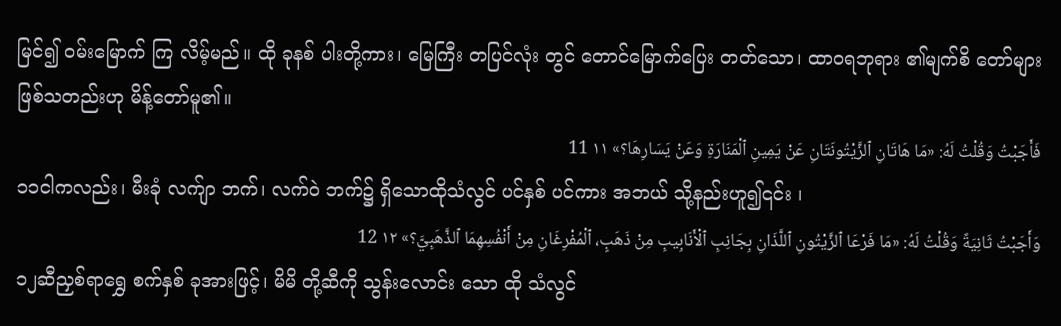မြင်၍ ဝမ်းမြောက် ကြ လိမ့်မည်။ ထို ခုနစ် ပါးတို့ကား၊ မြေကြီး တပြင်လုံး တွင် တောင်မြောက်ပြေး တတ်သော၊ ထာဝရဘုရား ၏မျက်စိ တော်များဖြစ်သတည်းဟု မိန့်တော်မူ၏။
فَأَجَبْتُ وَقُلْتُ لَهُ: «مَا هَاتَانِ ٱلزَّيْتُونَتَانِ عَنْ يَمِينِ ٱلْمَنَارَةِ وَعَنْ يَسَارِهَا؟» ١١ 11
၁၁ငါကလည်း၊ မီးခုံ လက်ျာ ဘက်၊ လက်ဝဲ ဘက်၌ ရှိသောထိုသံလွင် ပင်နှစ် ပင်ကား အဘယ် သို့နည်းဟူ၍၎င်း ၊
وَأَجَبْتُ ثَانِيَةً وَقُلْتُ لَهُ: «مَا فَرْعَا ٱلزَّيْتُونِ ٱللَّذَانِ بِجَانِبِ ٱلْأَنَابِيبِ مِنْ ذَهَبٍ، ٱلْمُفْرِغَانِ مِنْ أَنْفُسِهِمَا ٱلذَّهَبِيَّ؟» ١٢ 12
၁၂ဆီညှစ်ရာရွှေ စက်နှစ် ခုအားဖြင့်၊ မိမိ တို့ဆီကို သွန်းလောင်း သော ထို သံလွင်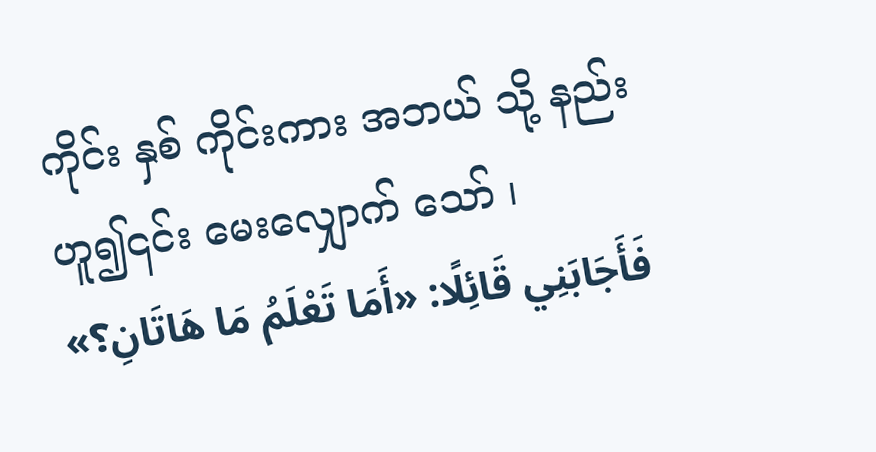ကိုင်း နှစ် ကိုင်းကား အဘယ် သို့ နည်းဟူ၍၎င်း မေးလျှောက် သော် ၊
فَأَجَابَنِي قَائِلًا: «أَمَا تَعْلَمُ مَا هَاتَانِ؟»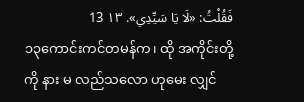فَقُلْتُ: «لَا يَا سَيِّدِي». ١٣ 13
၁၃ကောင်းကင်တမန်က၊ ထို အကိုင်းတို့ကို နား မ လည်သလော ဟုမေး လျှင်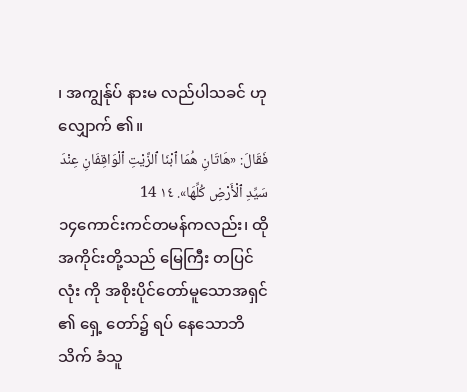၊ အကျွန်ုပ် နားမ လည်ပါသခင် ဟု လျှောက် ၏။
فَقَالَ: «هَاتَانِ هُمَا ٱبْنَا ٱلزَّيْتِ ٱلْوَاقِفَانِ عِنْدَ سَيِّدِ ٱلْأَرْضِ كُلِّهَا». ١٤ 14
၁၄ကောင်းကင်တမန်ကလည်း၊ ထို အကိုင်းတို့သည် မြေကြီး တပြင်လုံး ကို အစိုးပိုင်တော်မူသောအရှင် ၏ ရှေ့ တော်၌ ရပ် နေသောဘိသိက် ခံသူ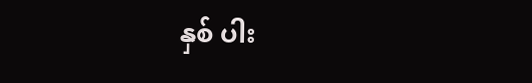နှစ် ပါး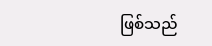ဖြစ်သည်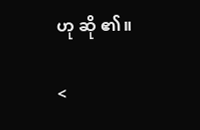ဟု ဆို ၏။

<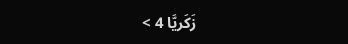زَكَريَّا 4 >